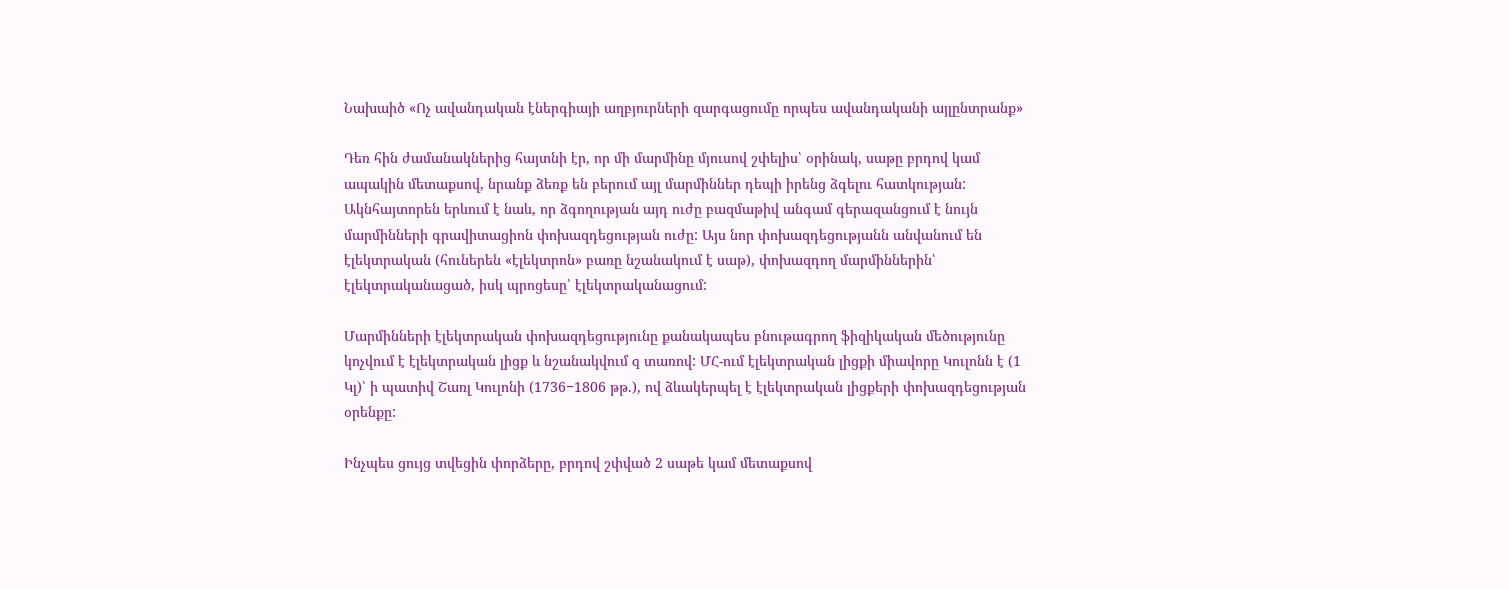Նախաիծ «Ոչ ավանդական էներգիայի աղբյուրների զարգացումը որպես ավանդականի այլընտրանք»

Դեռ հին ժամանակներից հայտնի էր, որ մի մարմինը մյուսով շփելիս՝ օրինակ, սաթը բրդով կամ ապակին մետաքսով, նրանք ձեռք են բերում այլ մարմիններ դեպի իրենց ձգելու հատկության: Ակնհայտորեն երևում է նաև, որ ձգողության այդ ուժը բազմաթիվ անգամ գերազանցում է նույն մարմինների գրավիտացիոն փոխազդեցության ուժը: Այս նոր փոխազդեցությանն անվանում են էլեկտրական (հուներեն «էլեկտրոն» բառը նշանակում է սաթ), փոխազդող մարմիններին՝ էլեկտրականացած, իսկ պրոցեսը՝ էլեկտրականացում:

Մարմինների էլեկտրական փոխազդեցությունը քանակապես բնութագրող ֆիզիկական մեծությունը կոչվում է էլեկտրական լիցք և նշանակվում q տառով: ՄՀ-ում էլեկտրական լիցքի միավորը Կուլոնն է (1 Կլ)՝ ի պատիվ Շառլ Կուլոնի (1736−1806 թթ.), ով ձևակերպել է էլեկտրական լիցքերի փոխազդեցության օրենքը:

Ինչպես ցույց տվեցին փորձերը, բրդով շփված 2 սաթե կամ մետաքսով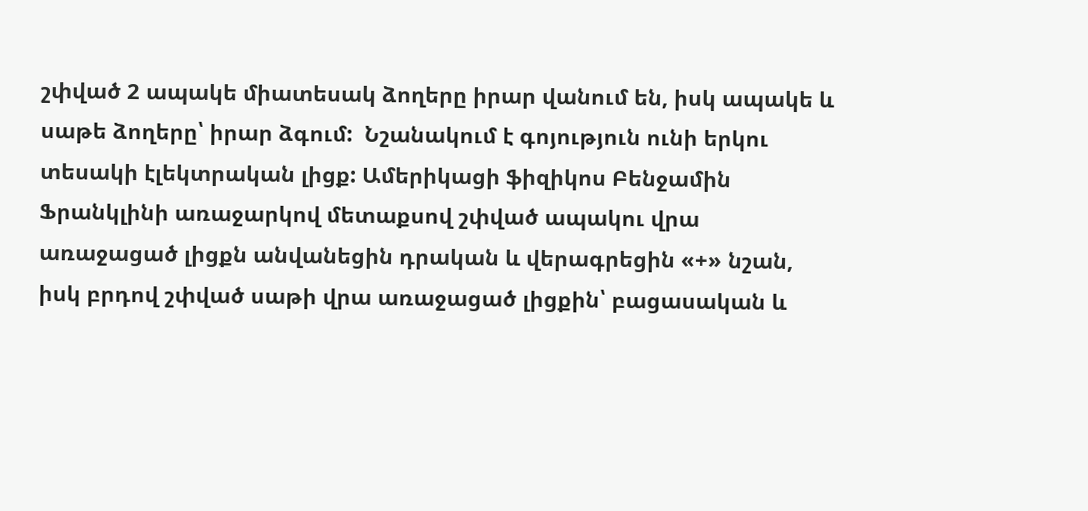շփված 2 ապակե միատեսակ ձողերը իրար վանում են, իսկ ապակե և սաթե ձողերը՝ իրար ձգում:  Նշանակում է գոյություն ունի երկու տեսակի էլեկտրական լիցք: Ամերիկացի ֆիզիկոս Բենջամին Ֆրանկլինի առաջարկով մետաքսով շփված ապակու վրա առաջացած լիցքն անվանեցին դրական և վերագրեցին «+» նշան, իսկ բրդով շփված սաթի վրա առաջացած լիցքին՝ բացասական և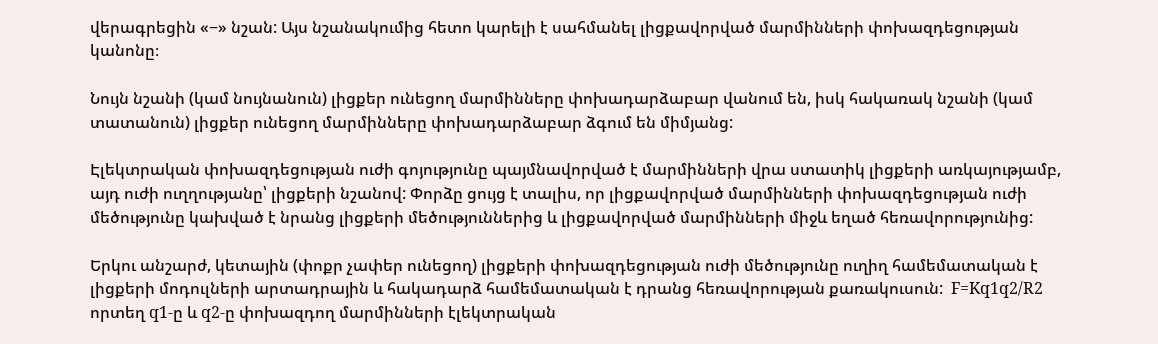վերագրեցին «−» նշան: Այս նշանակումից հետո կարելի է սահմանել լիցքավորված մարմինների փոխազդեցության կանոնը։

Նույն նշանի (կամ նույնանուն) լիցքեր ունեցող մարմինները փոխադարձաբար վանում են, իսկ հակառակ նշանի (կամ տատանուն) լիցքեր ունեցող մարմինները փոխադարձաբար ձգում են միմյանց:

Էլեկտրական փոխազդեցության ուժի գոյությունը պայմնավորված է մարմինների վրա ստատիկ լիցքերի առկայությամբ, այդ ուժի ուղղությանը՝ լիցքերի նշանով: Փորձը ցույց է տալիս, որ լիցքավորված մարմինների փոխազդեցության ուժի մեծությունը կախված է նրանց լիցքերի մեծություններից և լիցքավորված մարմինների միջև եղած հեռավորությունից:

Երկու անշարժ, կետային (փոքր չափեր ունեցող) լիցքերի փոխազդեցության ուժի մեծությունը ուղիղ համեմատական է լիցքերի մոդուլների արտադրային և հակադարձ համեմատական է դրանց հեռավորության քառակուսուն:  F=Kq1q2/R2    որտեղ q1-ը և q2-ը փոխազդող մարմինների էլեկտրական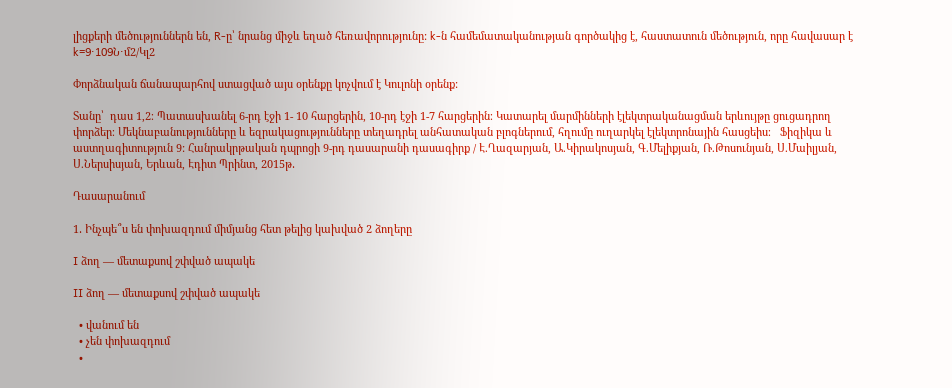լիցքերի մեծություններն են, R-ը՝ նրանց միջև եղած հեռավորությունը: k-ն համեմատականության գործակից է, հաստատուն մեծություն, որը հավասար է k=9⋅109Ն⋅մ2/Կլ2

Փորձնական ճանապարհով ստացված այս օրենքը կոչվում է Կուլոնի օրենք:

Տանը՝  դաս 1,2։ Պատասխանել 6-րդ էջի 1- 10 հարցերին, 10-րդ էջի 1-7 հարցերին։ Կատարել մարմինների էլեկտրականացման երևույթը ցուցադրող փորձեր։ Մեկնաբանությունները և եզրակացությունները տեղադրել անհատական բլոգներում, հղումը ուղարկել էլեկտրոնային հասցեիս։   Ֆիզիկա և աստղագիտություն 9: Հանրակրթական դպրոցի 9-րդ դասարանի դասագիրք / Է.Ղազարյան, Ա.Կիրակոսյան, Գ.Մելիքյան, Ռ.Թոսունյան, Ս.Մաիլյան, Ս.Ներսիսյան, Երևան, Էդիտ Պրինտ, 2015թ․

Դասարանում

1․ Ինչպե՞ս են փոխազդում միմյանց հետ թելից կախված 2 ձողերը

I ձող — մետաքսով շփված ապակե

II ձող — մետաքսով շփված ապակե

  • վանում են
  • չեն փոխազդում
  •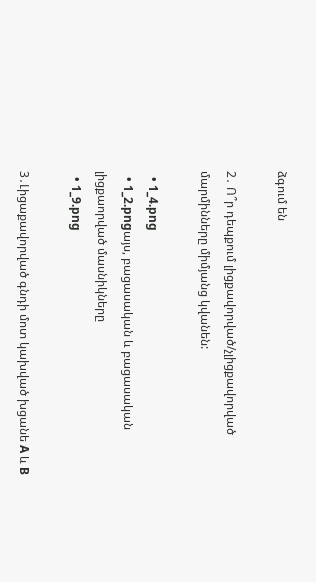ձգում են

2․ Ո՞ր դեպքում լիցքավորված/չլիցքավորված մարմինները միմյանց կվանեն:

  • 1_4.png
  • 1_2.pngայս, բացասական և բացասական լիցքաորված մասնիկները
  • 1_9.png

3․Լիցաքավորված գնդի մոտ կախված խցանե A և B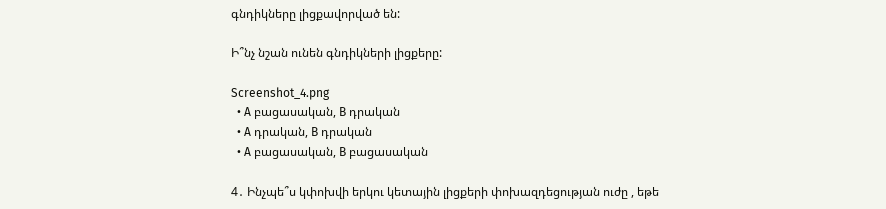գնդիկները լիցքավորված են:

Ի՞նչ նշան ունեն գնդիկների լիցքերը:

Screenshot_4.png
  • A բացասական, B դրական
  • A դրական, B դրական
  • A բացասական, B բացասական

4․ Ինչպե՞ս կփոխվի երկու կետային լիցքերի փոխազդեցության ուժը , եթե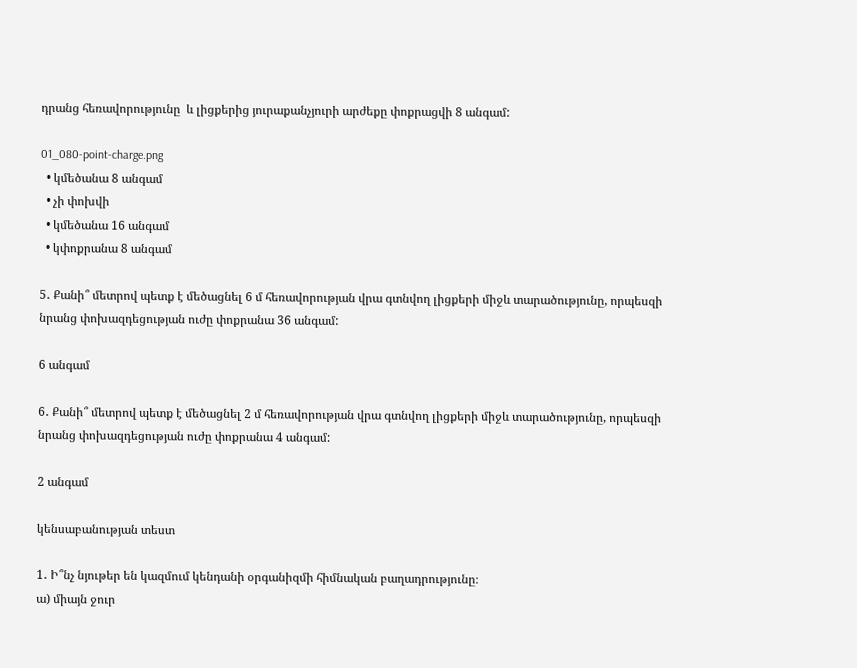դրանց հեռավորությունը  և լիցքերից յուրաքանչյուրի արժեքը փոքրացվի 8 անգամ:

01_080-point-charge.png
  • կմեծանա 8 անգամ
  • չի փոխվի
  • կմեծանա 16 անգամ
  • կփոքրանա 8 անգամ

5․ Քանի՞ մետրով պետք է մեծացնել 6 մ հեռավորության վրա գտնվող լիցքերի միջև տարածությունը, որպեսզի նրանց փոխազդեցության ուժը փոքրանա 36 անգամ:

6 անգամ

6․ Քանի՞ մետրով պետք է մեծացնել 2 մ հեռավորության վրա գտնվող լիցքերի միջև տարածությունը, որպեսզի նրանց փոխազդեցության ուժը փոքրանա 4 անգամ:

2 անգամ

կենսաբանության տեստ

1․ Ի՞նչ նյութեր են կազմում կենդանի օրգանիզմի հիմնական բաղադրությունը։
ա) միայն ջուր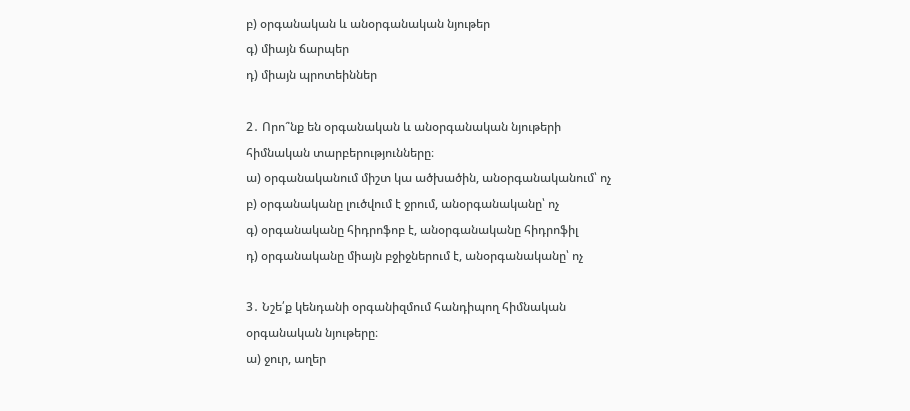բ) օրգանական և անօրգանական նյութեր
գ) միայն ճարպեր
դ) միայն պրոտեիններ

2․ Որո՞նք են օրգանական և անօրգանական նյութերի հիմնական տարբերությունները։
ա) օրգանականում միշտ կա ածխածին, անօրգանականում՝ ոչ
բ) օրգանականը լուծվում է ջրում, անօրգանականը՝ ոչ
գ) օրգանականը հիդրոֆոբ է, անօրգանականը հիդրոֆիլ
դ) օրգանականը միայն բջիջներում է, անօրգանականը՝ ոչ

3․ Նշե՛ք կենդանի օրգանիզմում հանդիպող հիմնական օրգանական նյութերը։
ա) ջուր, աղեր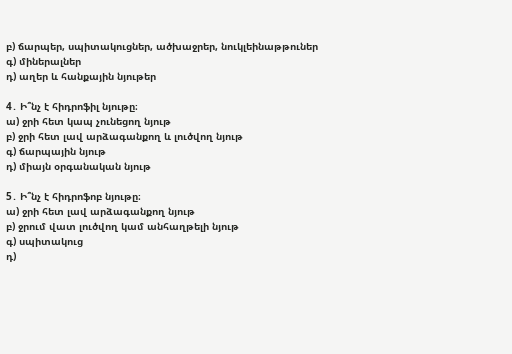բ) ճարպեր, սպիտակուցներ, ածխաջրեր, նուկլեինաթթուներ
գ) միներալներ
դ) աղեր և հանքային նյութեր

4․ Ի՞նչ է հիդրոֆիլ նյութը։
ա) ջրի հետ կապ չունեցող նյութ
բ) ջրի հետ լավ արձագանքող և լուծվող նյութ
գ) ճարպային նյութ
դ) միայն օրգանական նյութ

5․ Ի՞նչ է հիդրոֆոբ նյութը։
ա) ջրի հետ լավ արձագանքող նյութ
բ) ջրում վատ լուծվող կամ անհաղթելի նյութ
գ) սպիտակուց
դ)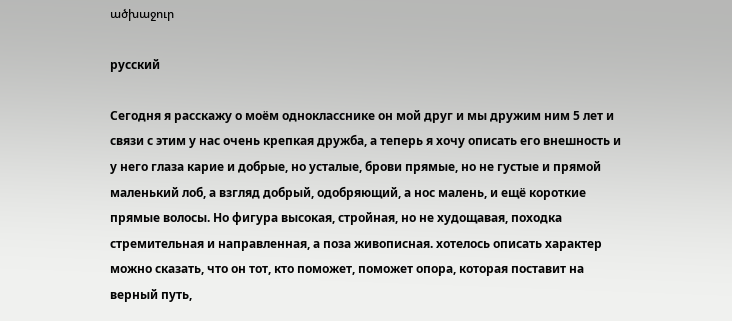ածխաջուր

русский

Сегодня я расскажу о моём однокласснике он мой друг и мы дружим ним 5 лет и связи с этим у нас очень крепкая дружба, а теперь я хочу описать его внешность и у него глаза карие и добрые, но усталые, брови прямые, но не густые и прямой маленький лоб, а взгляд добрый, одобряющий, а нос малень, и ещё короткие прямые волосы. Но фигура высокая, стройная, но не худощавая, походка стремительная и направленная, а поза живописная. хотелось описать характер можно сказать, что он тот, кто поможет, поможет опора, которая поставит на верный путь,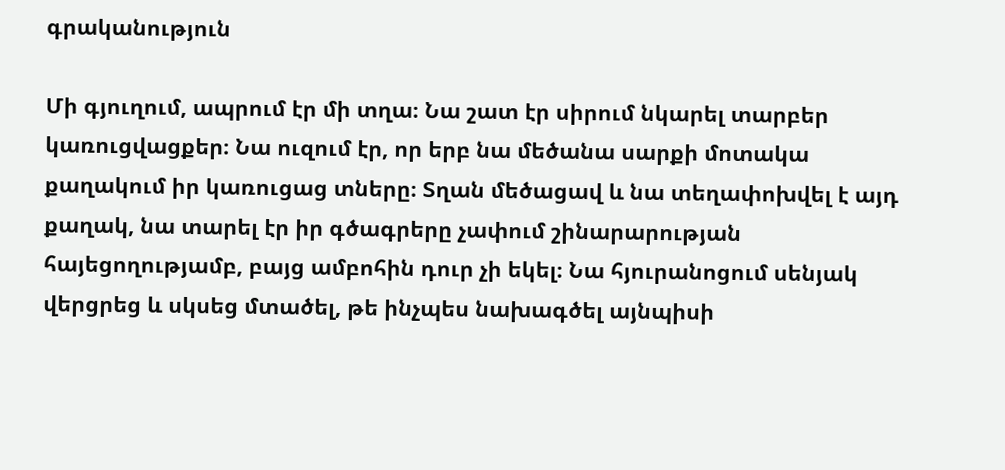գրականություն

Մի գյուղում, ապրում էր մի տղա։ Նա շատ էր սիրում նկարել տարբեր կառուցվացքեր։ Նա ուզում էր, որ երբ նա մեծանա սարքի մոտակա քաղակում իր կառուցաց տները։ Տղան մեծացավ և նա տեղափոխվել է այդ քաղակ, նա տարել էր իր գծագրերը չափում շինարարության հայեցողությամբ, բայց ամբոհին դուր չի եկել։ Նա հյուրանոցում սենյակ վերցրեց և սկսեց մտածել, թե ինչպես նախագծել այնպիսի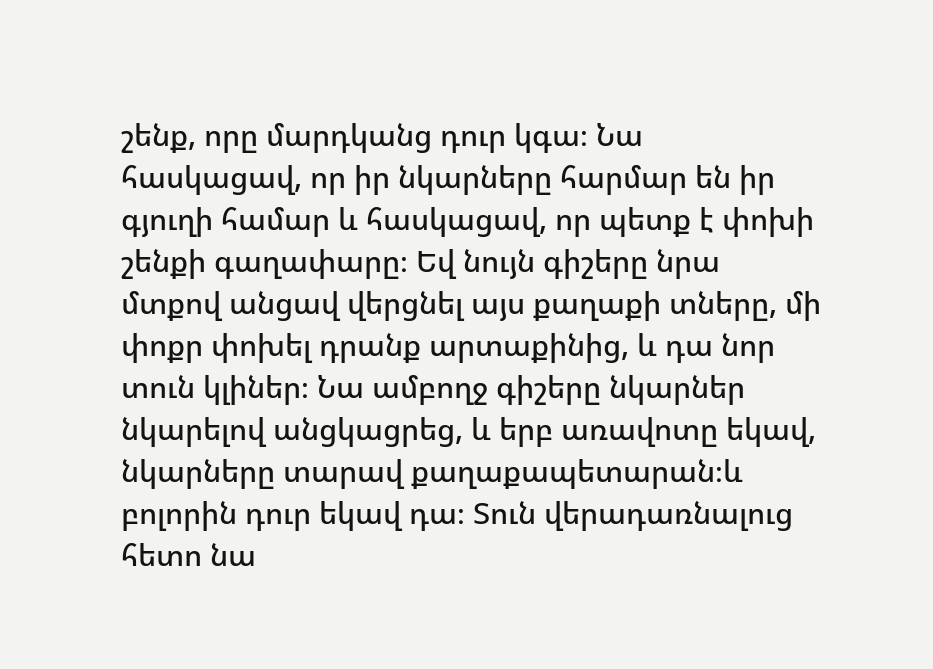շենք, որը մարդկանց դուր կգա։ Նա հասկացավ, որ իր նկարները հարմար են իր գյուղի համար և հասկացավ, որ պետք է փոխի շենքի գաղափարը։ Եվ նույն գիշերը նրա մտքով անցավ վերցնել այս քաղաքի տները, մի փոքր փոխել դրանք արտաքինից, և դա նոր տուն կլիներ։ Նա ամբողջ գիշերը նկարներ նկարելով անցկացրեց, և երբ առավոտը եկավ, նկարները տարավ քաղաքապետարան։և բոլորին դուր եկավ դա։ Տուն վերադառնալուց հետո նա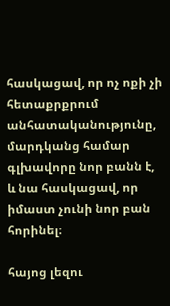հասկացավ, որ ոչ ոքի չի հետաքրքրում անհատականությունը, մարդկանց համար գլխավորը նոր բանն է, և նա հասկացավ, որ իմաստ չունի նոր բան հորինել։

հայոց լեզու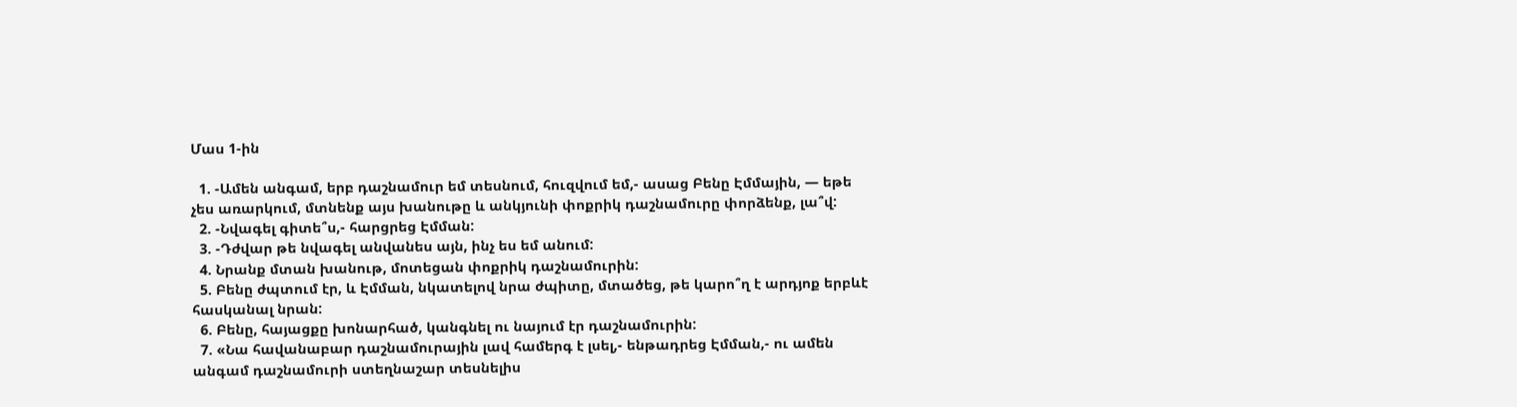Մաս 1-ին

  1. -Ամեն անգամ, երբ դաշնամուր եմ տեսնում, հուզվում եմ,- ասաց Բենը Էմմային, — եթե չես առարկում, մտնենք այս խանութը և անկյունի փոքրիկ դաշնամուրը փորձենք, լա՞վ:
  2. -Նվագել գիտե՞ս,- հարցրեց Էմման:
  3. -Դժվար թե նվագել անվանես այն, ինչ ես եմ անում:
  4. Նրանք մտան խանութ, մոտեցան փոքրիկ դաշնամուրին:
  5. Բենը ժպտում էր, և Էմման, նկատելով նրա ժպիտը, մտածեց, թե կարո՞ղ է արդյոք երբևէ հասկանալ նրան:
  6. Բենը, հայացքը խոնարհած, կանգնել ու նայում էր դաշնամուրին:
  7. «Նա հավանաբար դաշնամուրային լավ համերգ է լսել,- ենթադրեց Էմման,- ու ամեն անգամ դաշնամուրի ստեղնաշար տեսնելիս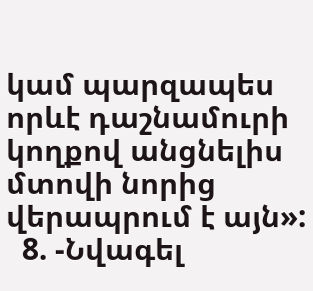կամ պարզապես որևէ դաշնամուրի կողքով անցնելիս մտովի նորից վերապրում է այն»:
  8. -Նվագել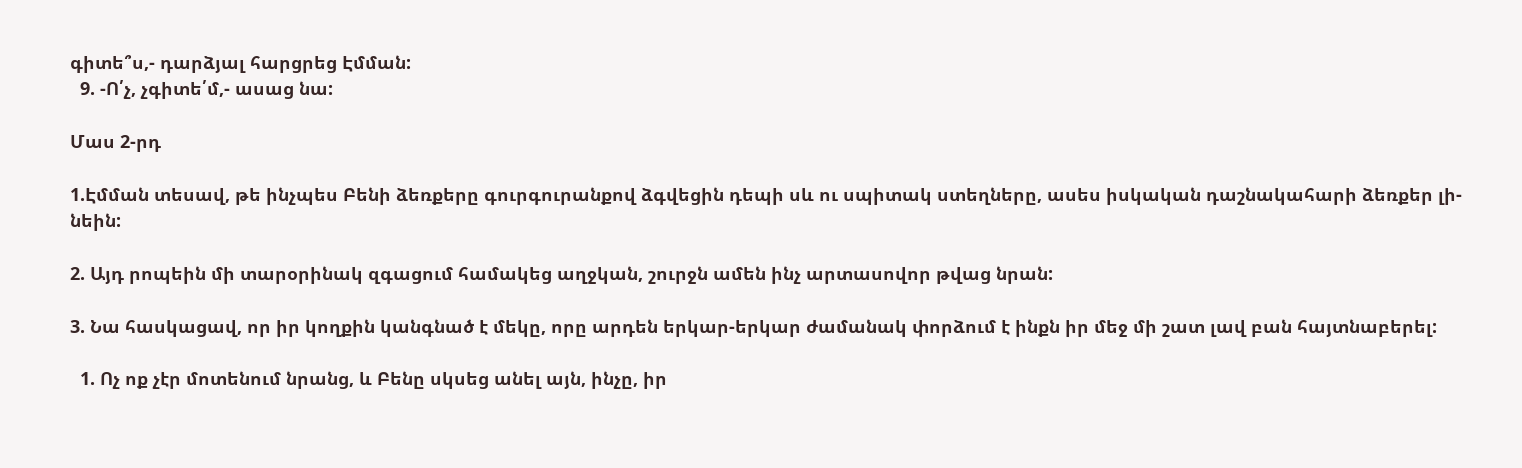գիտե՞ս,- դարձյալ հարցրեց Էմման:
  9. -Ո՛չ, չգիտե՛մ,- ասաց նա:

Մաս 2-րդ

1.Էմման տեսավ, թե ինչպես Բենի ձեռքերը գուրգուրանքով ձգվեցին դեպի սև ու սպիտակ ստեղները, ասես իսկական դաշնակահարի ձեռքեր լի- նեին:

2. Այդ րոպեին մի տարօրինակ զգացում համակեց աղջկան, շուրջն ամեն ինչ արտասովոր թվաց նրան:

3. Նա հասկացավ, որ իր կողքին կանգնած է մեկը, որը արդեն երկար-երկար ժամանակ փորձում է ինքն իր մեջ մի շատ լավ բան հայտնաբերել:

  1. Ոչ ոք չէր մոտենում նրանց, և Բենը սկսեց անել այն, ինչը, իր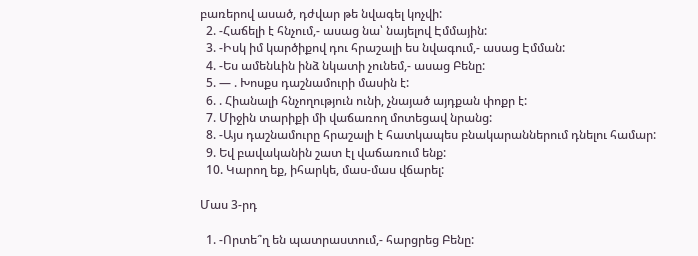բառերով ասած, դժվար թե նվագել կոչվի:
  2. -Հաճելի է հնչում,- ասաց նա՝ նայելով Էմմային:
  3. -Իսկ իմ կարծիքով դու հրաշալի ես նվագում,- ասաց Էմման:
  4. -Ես ամենևին ինձ նկատի չունեմ,- ասաց Բենը:
  5. — . Խոսքս դաշնամուրի մասին է:
  6. . Հիանալի հնչողություն ունի, չնայած այդքան փոքր է:
  7. Միջին տարիքի մի վաճառող մոտեցավ նրանց:
  8. -Այս դաշնամուրը հրաշալի է հատկապես բնակարաններում դնելու համար:
  9. Եվ բավականին շատ էլ վաճառում ենք:
  10. Կարող եք, իհարկե, մաս-մաս վճարել:

Մաս 3-րդ

  1. -Որտե՞ղ են պատրաստում,- հարցրեց Բենը: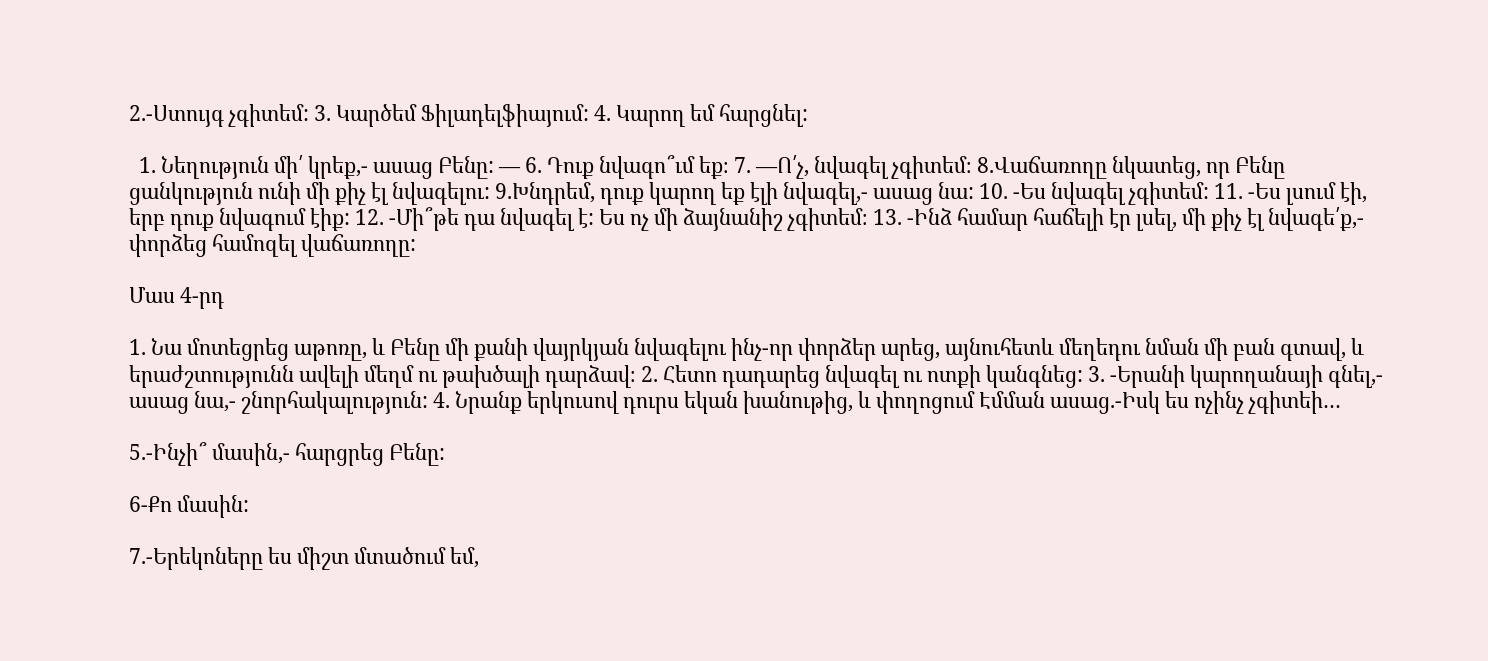2.-Ստույգ չգիտեմ: 3. Կարծեմ Ֆիլադելֆիայում: 4. Կարող եմ հարցնել:

  1. Նեղություն մի՛ կրեք,- ասաց Բենը: — 6. Դուք նվագո՞ւմ եք։ 7. —Ո՛չ, նվագել չգիտեմ։ 8.Վաճառողը նկատեց, որ Բենը ցանկություն ունի մի քիչ էլ նվագելու: 9.Խնդրեմ, դուք կարող եք էլի նվագել,- ասաց նա: 10. -Ես նվագել չգիտեմ: 11. -Ես լսում էի, երբ դուք նվագում էիք: 12. -Մի՞թե դա նվագել է: Ես ոչ մի ձայնանիշ չգիտեմ։ 13. -Ինձ համար հաճելի էր լսել, մի քիչ էլ նվագե՛ք,- փորձեց համոզել վաճառողը:

Մաս 4-րդ

1. Նա մոտեցրեց աթոռը, և Բենը մի քանի վայրկյան նվագելու ինչ-որ փորձեր արեց, այնուհետև մեղեդու նման մի բան գտավ, և երաժշտությունն ավելի մեղմ ու թախծալի դարձավ։ 2. Հետո դադարեց նվագել ու ոտքի կանգնեց: 3. -Երանի կարողանայի գնել,- ասաց նա,- շնորհակալություն: 4. Նրանք երկուսով դուրս եկան խանութից, և փողոցում Էմման ասաց.-Իսկ ես ոչինչ չգիտեի…

5.-Ինչի՞ մասին,- հարցրեց Բենը:

6-Քո մասին:

7.-Երեկոները ես միշտ մտածում եմ,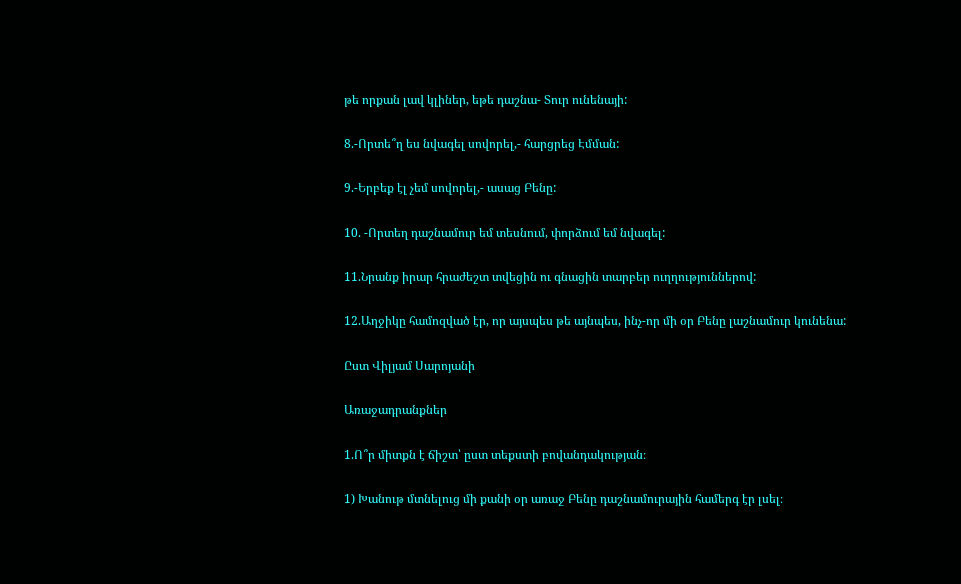թե որքան լավ կլիներ, եթե դաշնա- Տուր ունենայի:

8.-Որտե՞ղ ես նվագել սովորել,- հարցրեց Էմման:

9.-Երբեք էլ չեմ սովորել,- ասաց Բենը:

10. -Որտեղ դաշնամուր եմ տեսնում, փորձում եմ նվագել:

11.Նրանք իրար հրաժեշտ տվեցին ու գնացին տարբեր ուղղություններով:

12.Աղջիկը համոզված էր, որ այսպես թե այնպես, ինչ-որ մի օր Բենը լաշնամուր կունենա:

Ըստ Վիլյամ Սարոյանի

Առաջադրանքներ

1.Ո՞ր միտքն է ճիշտ՝ ըստ տեքստի բովանդակության։

1) Խանութ մտնելուց մի քանի օր առաջ Բենը դաշնամուրային համերգ էր լսել։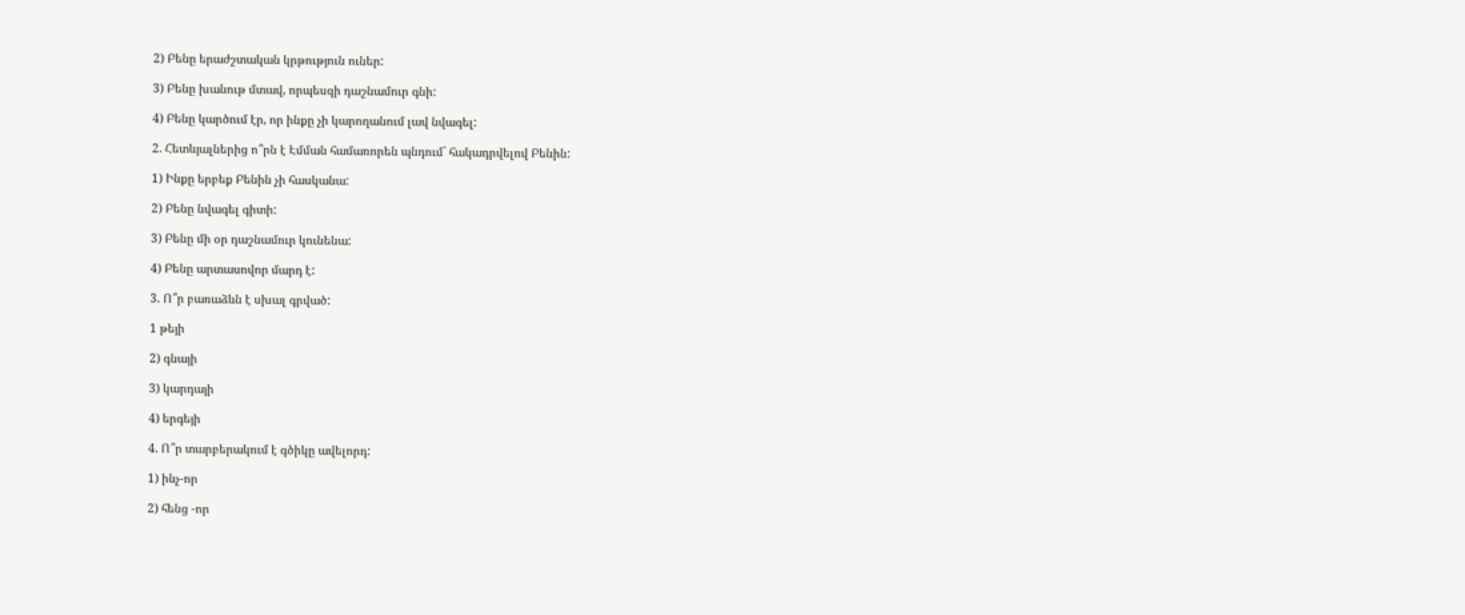2) Բենը երաժշտական կրթություն ուներ:

3) Բենը խանութ մտավ, որպեսզի դաշնամուր գնի:

4) Բենը կարծում էր, որ ինքը չի կարողանում լավ նվագել:

2. Հետևյալներից ո՞րն է Էմման համառորեն պնդում` հակադրվելով Բենին:

1) Ինքը երբեք Բենին չի հասկանա:

2) Բենը նվագել գիտի:

3) Բենը մի օր դաշնամուր կունենա:

4) Բենը արտասովոր մարդ է:

3. Ո՞ր բառաձևն է սխալ գրված:

1 թեյի

2) գնայի

3) կարդայի

4) երգեյի

4. Ո՞ր տարբերակում է գծիկը ավելորդ:

1) ինչ-որ

2) հենց -որ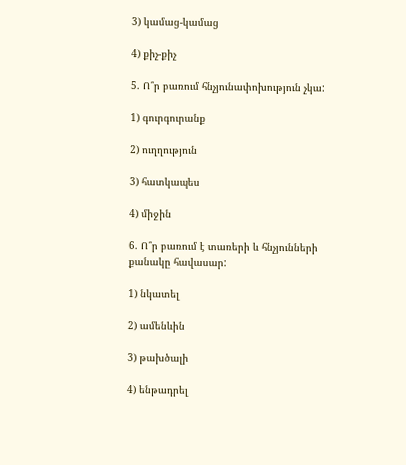3) կամաց-կամաց

4) քիչ-քիչ

5. Ո՞ր բառում հնչյունափոխություն չկա:

1) գուրգուրանք

2) ուղղություն

3) հատկապես

4) միջին

6. Ո՞ր բառում է տառերի և հնչյունների քանակը հավասար:

1) նկատել

2) ամենևին

3) թախծալի

4) ենթադրել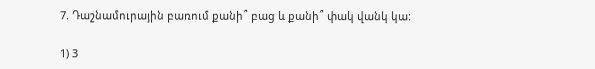7. Դաշնամուրային բառում քանի՞ բաց և քանի՞ փակ վանկ կա:

1) 3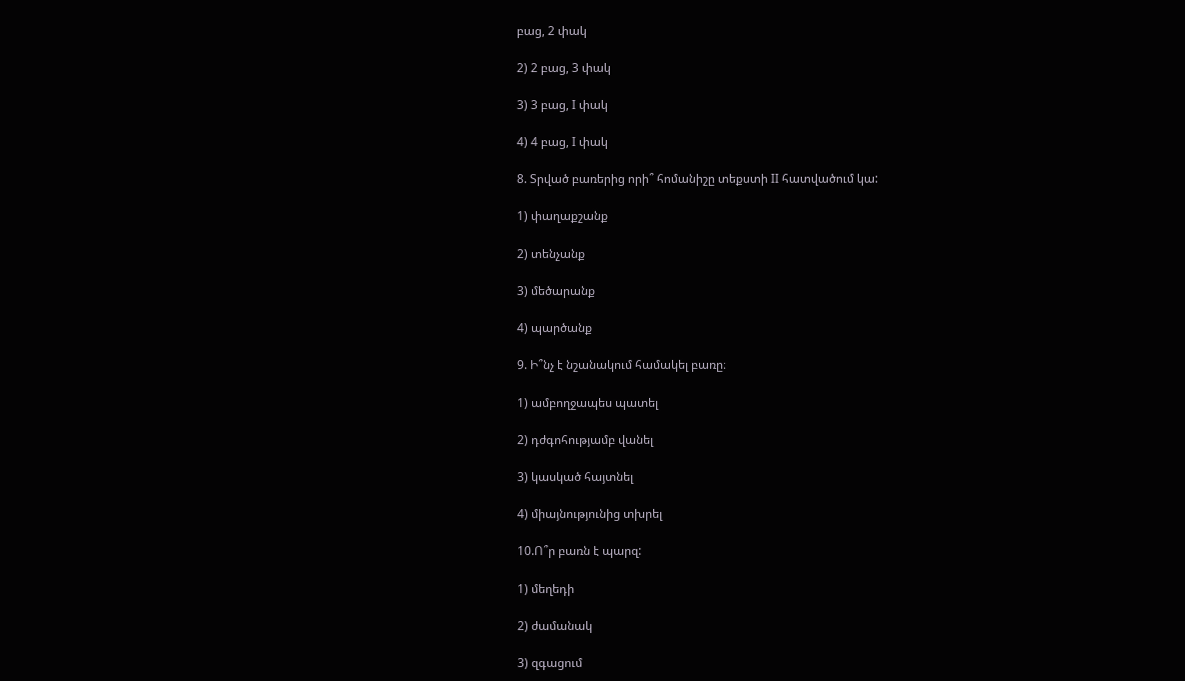բաց, 2 փակ

2) 2 բաց, 3 փակ

3) 3 բաց, I փակ

4) 4 բաց, I փակ

8. Տրված բառերից որի՞ հոմանիշը տեքստի II հատվածում կա:

1) փաղաքշանք

2) տենչանք

3) մեծարանք

4) պարծանք

9. Ի՞նչ է նշանակում համակել բառը։

1) ամբողջապես պատել

2) դժգոհությամբ վանել

3) կասկած հայտնել

4) միայնությունից տխրել

10.Ո՞ր բառն է պարզ:

1) մեղեդի

2) ժամանակ

3) զգացում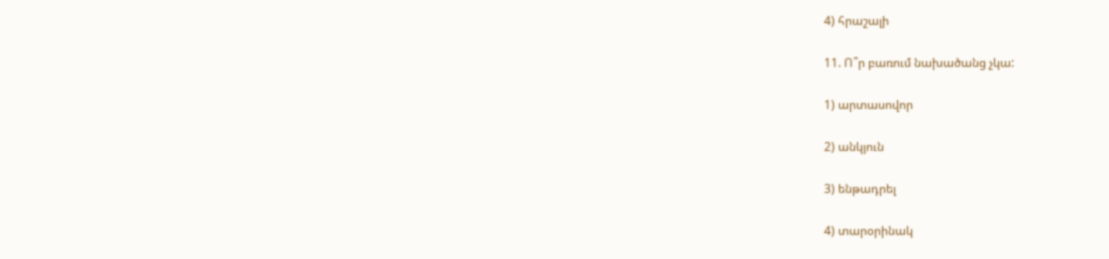4) հրաշալի

11. Ո՞ր բառում նախածանց չկա:

1) արտասովոր

2) անկյուն

3) ենթադրել

4) տարօրինակ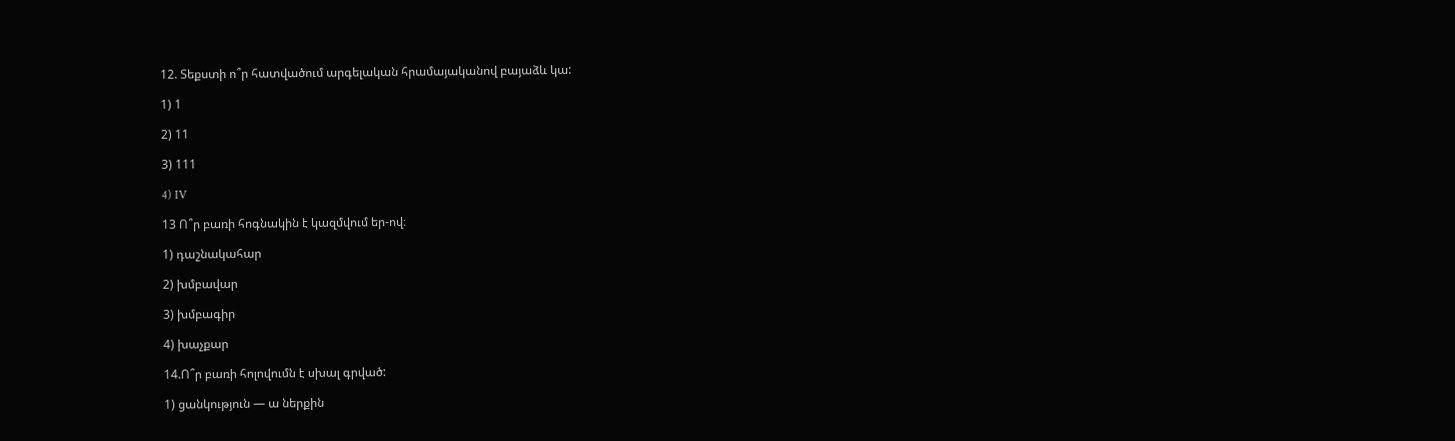12. Տեքստի ո՞ր հատվածում արգելական հրամայականով բայաձև կա:

1) 1

2) 11

3) 111

4) IV

13 Ո՞ր բառի հոգնակին է կազմվում եր-ով։

1) դաշնակահար

2) խմբավար

3) խմբագիր

4) խաչքար

14.Ո՞ր բառի հոլովումն է սխալ գրված:

1) ցանկություն — ա ներքին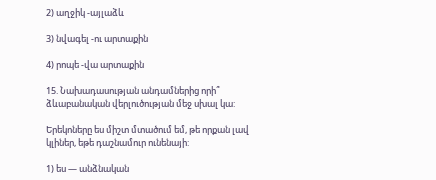2) աղջիկ -այլաձև

3) նվագել -ու արտաքին

4) րոպե -վա արտաքին

15. Նախադասության անդամներից որի՞ ձևաբանական վերլուծության մեջ սխալ կա:

Երեկոները ես միշտ մտածում եմ, թե որքան լավ կլիներ, եթե դաշնամուր ունենայի:

1) ես — անձնական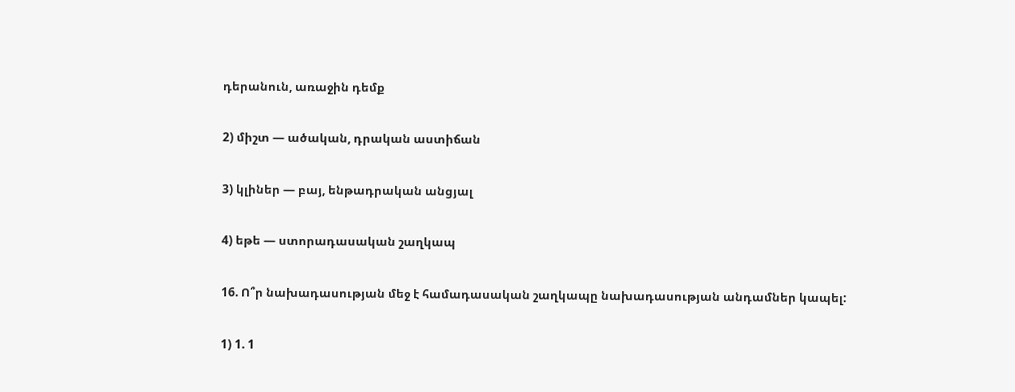դերանուն, առաջին դեմք

2) միշտ — ածական, դրական աստիճան

3) կլիներ — բայ, ենթադրական անցյալ

4) եթե — ստորադասական շաղկապ

16. Ո՞ր նախադասության մեջ է համադասական շաղկապը նախադասության անդամներ կապել:

1) 1. 1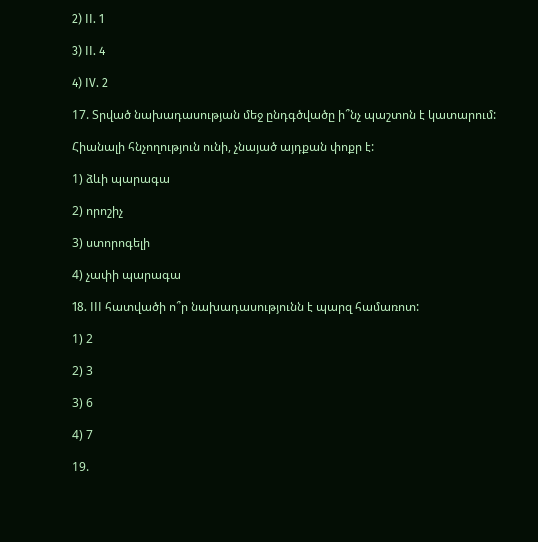2) II. 1

3) II. 4

4) IV. 2

17. Տրված նախադասության մեջ ընդգծվածը ի՞նչ պաշտոն է կատարում:

Հիանալի հնչողություն ունի, չնայած այդքան փոքր է:

1) ձևի պարագա

2) որոշիչ

3) ստորոգելի

4) չափի պարագա

18. III հատվածի ո՞ր նախադասությունն է պարզ համառոտ:

1) 2

2) 3

3) 6

4) 7

19.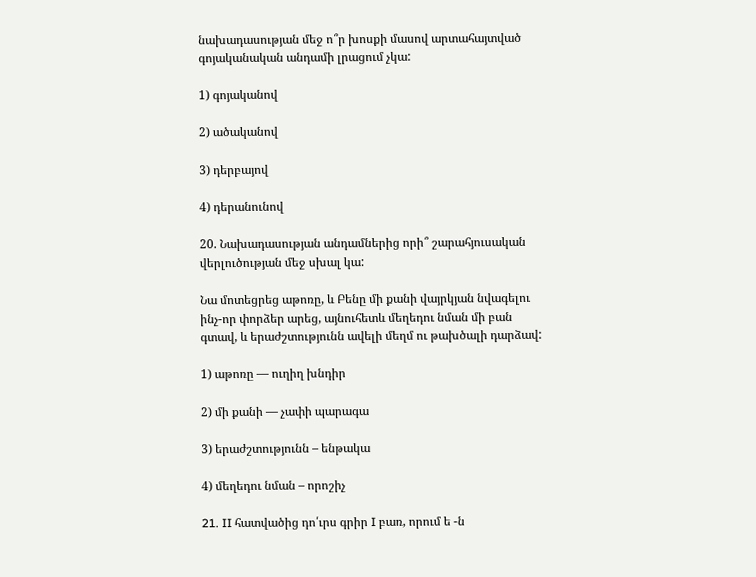նախադասության մեջ ո՞ր խոսքի մասով արտահայտված գոյականական անդամի լրացում չկա:

1) գոյականով

2) ածականով

3) դերբայով

4) դերանունով

20. Նախադասության անդամներից որի՞ շարահյուսական վերլուծության մեջ սխալ կա:

Նա մոտեցրեց աթոռը, և Բենը մի քանի վայրկյան նվագելու ինչ-որ փորձեր արեց, այնուհետև մեղեդու նման մի բան գտավ, և երաժշտությունն ավելի մեղմ ու թախծալի դարձավ:

1) աթոռը — ուղիղ խնդիր

2) մի քանի — չափի պարագա

3) երաժշտությունն – ենթակա

4) մեղեդու նման – որոշիչ

21. II հատվածից դո՛ւրս գրիր I բառ, որում ե -ն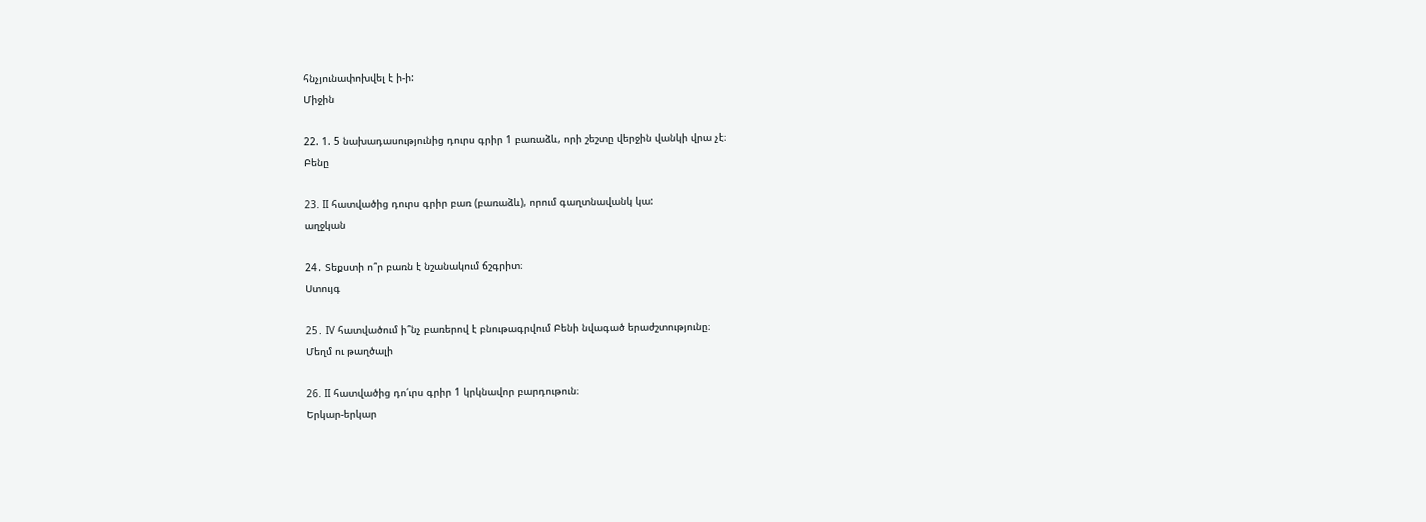հնչյունափոխվել է ի-ի:
Միջին

22. 1. 5 նախադասությունից դուրս գրիր 1 բառաձև, որի շեշտը վերջին վանկի վրա չէ։
Բենը

23. II հատվածից դուրս գրիր բառ (բառաձև), որում գաղտնավանկ կա:
աղջկան

24․ Տեքստի ո՞ր բառն է նշանակում ճշգրիտ։
Ստույգ

25․ IV հատվածում ի՞նչ բառերով է բնութագրվում Բենի նվագած երաժշտությունը։
Մեղմ ու թաղծալի

26. II հատվածից դո՛ւրս գրիր 1 կրկնավոր բարդութուն։
Երկար-երկար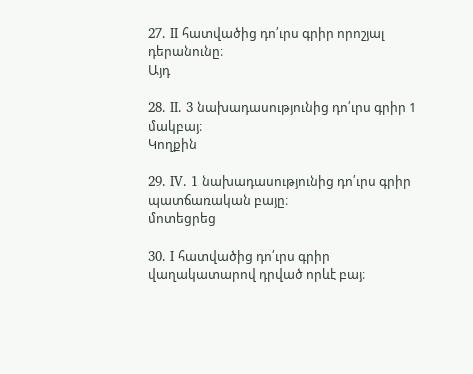27. II հատվածից դո՛ւրս գրիր որոշյալ դերանունը։
Այդ

28. II. 3 նախադասությունից դո՛ւրս գրիր 1 մակբայ։
Կողքին

29․ IV. 1 նախադասությունից դո՛ւրս գրիր պատճառական բայը։
մոտեցրեց

30․ I հատվածից դո՛ւրս գրիր վաղակատարով դրված որևէ բայ։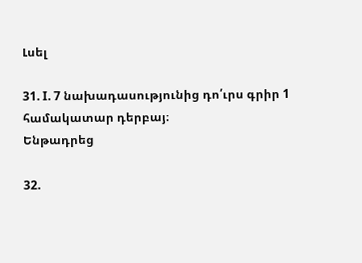Լսել

31. I. 7 նախադասությունից դո՛ւրս գրիր 1 համակատար դերբայ։
Ենթադրեց

32.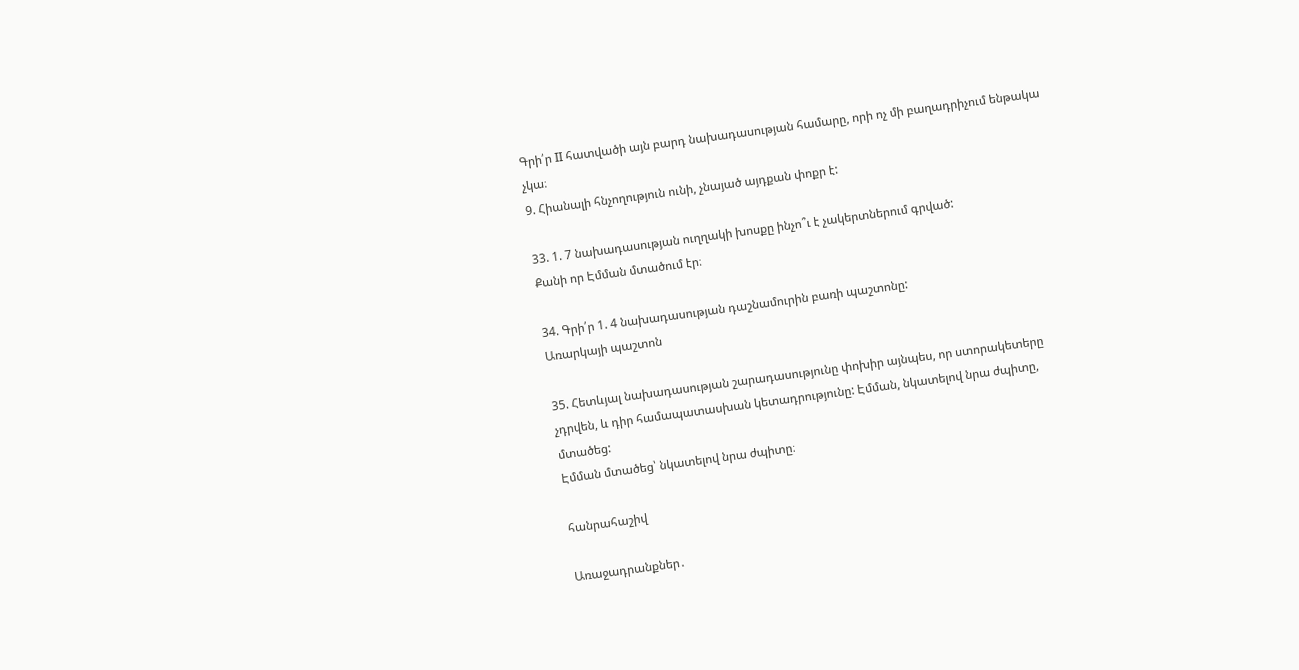Գրի՛ր II հատվածի այն բարդ նախադասության համարը, որի ոչ մի բաղադրիչում ենթակա չկա։
9. Հիանալի հնչողություն ունի, չնայած այդքան փոքր է:

33. 1. 7 նախադասության ուղղակի խոսքը ինչո՞ւ է չակերտներում գրված:
Քանի որ Էմման մտածում էր։

34. Գրի՛ր 1. 4 նախադասության դաշնամուրին բառի պաշտոնը:
Առարկայի պաշտոն

35. Հետևյալ նախադասության շարադասությունը փոխիր այնպես, որ ստորակետերը չդրվեն, և դիր համապատասխան կետադրությունը: Էմման, նկատելով նրա ժպիտը, մտածեց:
Էմման մտածեց՝ նկատելով նրա ժպիտը։

հանրահաշիվ

Առաջադրանքներ․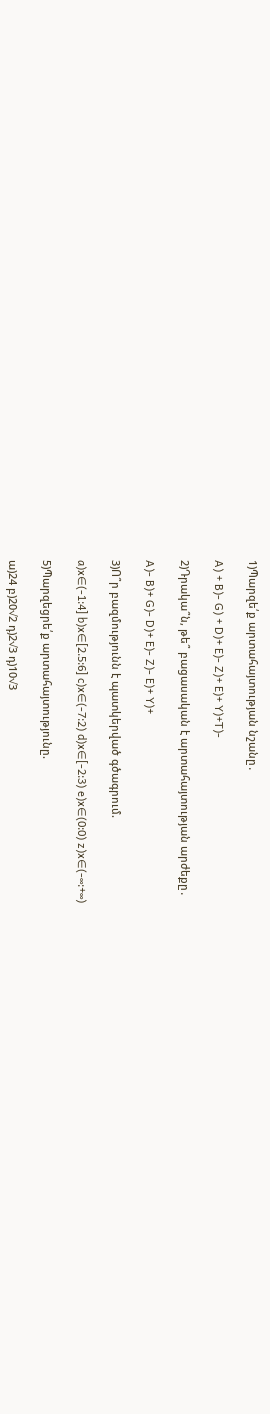1)Պարզե՛ք արտահայտության նշանը․

A) + B)- G) + D)+ E)- Z)+ E)+ Y)+T)-

2)Դրակա՞ն, թե՞ բացասական է արտահայտության արժեքը․

A)- B)+ G)- D)+ E)- Z)- E)+ Y)+

3)Ո՞ր բազմությունն է պատկերված գծագրում.

a)x∈(-1:4] b)x∈[2.5:6] c)x∈(-7:2) d)x∈[-2:3) e)x∈(0:0) z)x∈(-∞:+∞)

5)Պարզեցրե՛ք արտահայտությունը.

ա)24 բ)20√2 դ)2√3 դ)10√3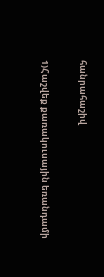հանրահաշիվ

1)Հաշվեք քառակուսային եռանդամի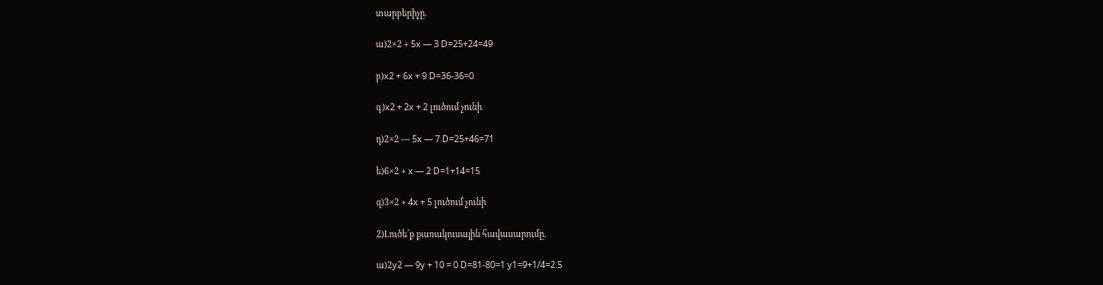տարբերիչը.

ա)2×2 + 5x — 3 D=25+24=49

բ)x2 + 6x + 9 D=36-36=0

գ)x2 + 2x + 2 լուծում չունի

դ)2×2 — 5x — 7 D=25+46=71

ե)6×2 + x — 2 D=1+14=15

զ)3×2 + 4x + 5 լուծում չունի

2)Լուծե՛ք քառակուսային հավասարումը.

ա)2y2 — 9y + 10 = 0 D=81-80=1 y1=9+1/4=2.5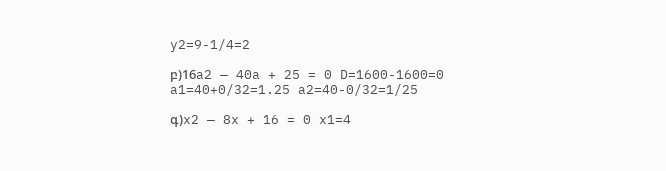y2=9-1/4=2

բ)16a2 — 40a + 25 = 0 D=1600-1600=0 a1=40+0/32=1.25 a2=40-0/32=1/25

գ)x2 — 8x + 16 = 0 x1=4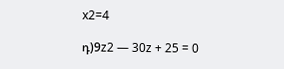x2=4

դ)9z2 — 30z + 25 = 0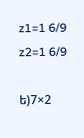z1=1 6/9 z2=1 6/9

ե)7×2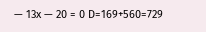— 13x — 20 = 0 D=169+560=729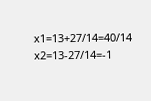x1=13+27/14=40/14 x2=13-27/14=-1